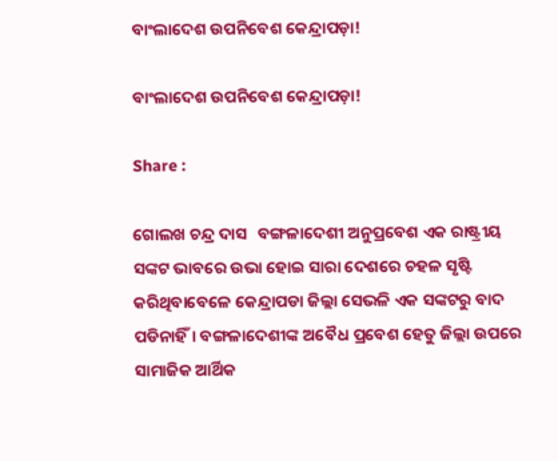ବାଂଲାଦେଶ ଉପନିବେଶ କେନ୍ଦ୍ରାପଡ଼ା!

ବାଂଲାଦେଶ ଉପନିବେଶ କେନ୍ଦ୍ରାପଡ଼ା!

Share :

ଗୋଲଖ ଚନ୍ଦ୍ର ଦାସ   ବଙ୍ଗଳାଦେଶୀ ଅନୁପ୍ରବେଶ ଏକ ରାଷ୍ଟ୍ରୀୟ ସଙ୍କଟ ଭାବରେ ଉଭା ହୋଇ ସାରା ଦେଶରେ ଚହଳ ସୃଷ୍ଟି କରିଥିବାବେଳେ କେନ୍ଦ୍ରାପଡା ଜିଲ୍ଲା ସେଭଳି ଏକ ସଙ୍କଟରୁ ବାଦ ପଡିନାହିଁ। ବଙ୍ଗଳାଦେଶୀଙ୍କ ଅବୈଧ ପ୍ରବେଶ ହେତୁ ଜିଲ୍ଲା ଉପରେ ସାମାଜିକ ଆର୍ଥିକ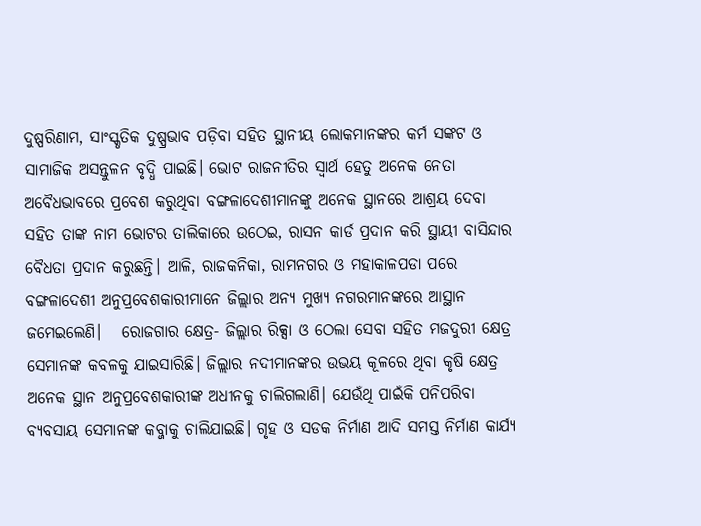ଦୁଷ୍ପରିଣାମ, ସାଂସ୍କୃତିକ ଦୁଷ୍ପ୍ରଭାବ ପଡ଼ିବା ସହିତ ସ୍ଥାନୀୟ ଲୋକମାନଙ୍କର କର୍ମ ସଙ୍କଟ ଓ ସାମାଜିକ ଅସନ୍ତୁଳନ ବୃଦ୍ଧି ପାଇଛି। ଭୋଟ ରାଜନୀତିର ସ୍ବାର୍ଥ ହେତୁ ଅନେକ ନେତା ଅବୈଧଭାବରେ ପ୍ରବେଶ କରୁଥିବା ବଙ୍ଗଳାଦେଶୀମାନଙ୍କୁ ଅନେକ ସ୍ଥାନରେ ଆଶ୍ରୟ ଦେବା ସହିତ ତାଙ୍କ ନାମ ଭୋଟର ତାଲିକାରେ ଉଠେଇ, ରାସନ କାର୍ଡ ପ୍ରଦାନ କରି ସ୍ଥାୟୀ ବାସିନ୍ଦାର ବୈଧତା ପ୍ରଦାନ କରୁଛନ୍ତି। ଆଳି, ରାଜକନିକା, ରାମନଗର ଓ ମହାକାଳପଡା ପରେ ବଙ୍ଗଳାଦେଶୀ ଅନୁପ୍ରବେଶକାରୀମାନେ ଜିଲ୍ଲାର ଅନ୍ୟ ମୁଖ୍ୟ ନଗରମାନଙ୍କରେ ଆସ୍ଥାନ ଜମେଇଲେଣି।   ରୋଜଗାର କ୍ଷେତ୍ର- ଜିଲ୍ଲାର ରିକ୍ସା ଓ ଠେଲା ସେବା ସହିତ ମଜଦୁରୀ କ୍ଷେତ୍ର ସେମାନଙ୍କ କବଳକୁ ଯାଇସାରିଛି। ଜିଲ୍ଲାର ନଦୀମାନଙ୍କର ଉଭୟ କୂଳରେ ଥିବା କୃଷି କ୍ଷେତ୍ର ଅନେକ ସ୍ଥାନ ଅନୁପ୍ରବେଶକାରୀଙ୍କ ଅଧୀନକୁ ଚାଲିଗଲାଣି। ଯେଉଁଥି ପାଇଁକି ପନିପରିବା ବ୍ୟବସାୟ ସେମାନଙ୍କ କବ୍ଜାକୁ ଚାଲିଯାଇଛି। ଗୃହ ଓ ସଡକ ନିର୍ମାଣ ଆଦି ସମସ୍ତ ନିର୍ମାଣ କାର୍ଯ୍ୟ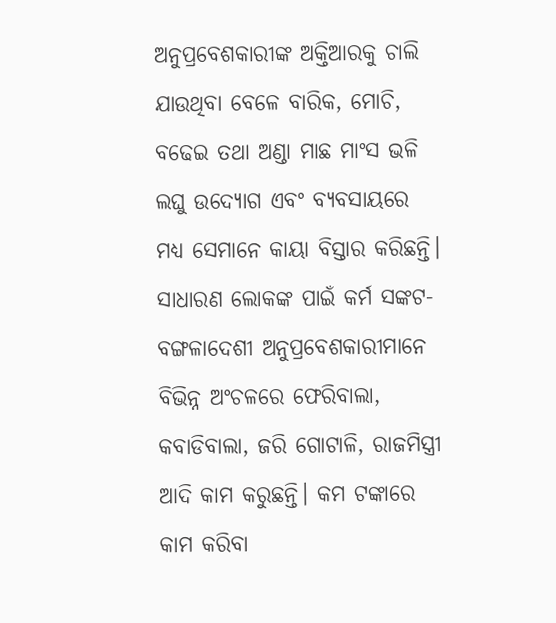ଅନୁପ୍ରବେଶକାରୀଙ୍କ ଅକ୍ତିଆରକୁ ଚାଲି ଯାଉଥିବା ବେଳେ ବାରିକ, ମୋଚି, ବଢେଇ ତଥା ଅଣ୍ଡା ମାଛ ମାଂସ ଭଳି ଲଘୁ ଉଦ୍ୟୋଗ ଏବଂ ବ୍ୟବସାୟରେ ମଧ୍ୟ ସେମାନେ କାୟା ବିସ୍ତାର କରିଛନ୍ତି।   ସାଧାରଣ ଲୋକଙ୍କ ପାଇଁ କର୍ମ ସଙ୍କଟ- ବଙ୍ଗଳାଦେଶୀ ଅନୁପ୍ରବେଶକାରୀମାନେ ବିଭିନ୍ନ ଅଂଚଳରେ ଫେରିବାଲା, କବାଡିବାଲା, ଜରି ଗୋଟାଳି, ରାଜମିସ୍ତ୍ରୀ ଆଦି କାମ କରୁଛନ୍ତି। କମ ଟଙ୍କାରେ କାମ କରିବା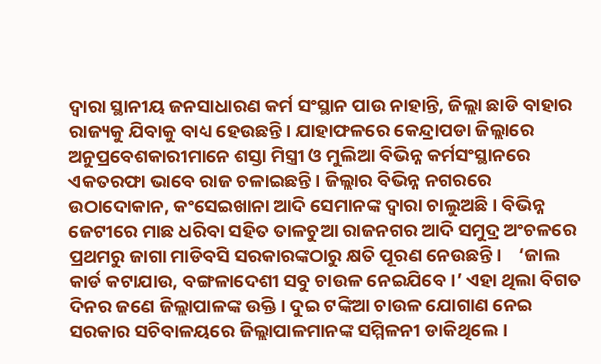ଦ୍ବାରା ସ୍ଥାନୀୟ ଜନସାଧାରଣ କର୍ମ ସଂସ୍ଥାନ ପାଉ ନାହାନ୍ତି, ଜିଲ୍ଲା ଛାଡି ବାହାର ରାଜ୍ୟକୁ ଯିବାକୁ ବାଧ୍ୟ ହେଉଛନ୍ତି। ଯାହାଫଳରେ କେନ୍ଦ୍ରାପଡା ଜିଲ୍ଲାରେ ଅନୁପ୍ରବେଶକାରୀମାନେ ଶସ୍ତା ମିସ୍ତ୍ରୀ ଓ ମୁଲିଆ ବିଭିନ୍ନ କର୍ମସଂସ୍ଥାନରେ ଏକତରଫା ଭାବେ ରାଜ ଚଳାଇଛନ୍ତି। ଜିଲ୍ଲାର ବିଭିନ୍ନ ନଗରରେ ଉଠାଦୋକାନ, କଂସେଇଖାନା ଆଦି ସେମାନଙ୍କ ଦ୍ବାରା ଚାଲୁଅଛି। ବିଭିନ୍ନ ଜେଟୀରେ ମାଛ ଧରିବା ସହିତ ତାଳଚୁଆ ରାଜନଗର ଆଦି ସମୁଦ୍ର ଅଂଚଳରେ ପ୍ରଥମରୁ ଜାଗା ମାଡିବସି ସରକାରଙ୍କଠାରୁ କ୍ଷତି ପୂରଣ ନେଉଛନ୍ତି।    ‘ଜାଲ କାର୍ଡ କଟାଯାଉ, ବଙ୍ଗଳାଦେଶୀ ସବୁ ଚାଉଳ ନେଇଯିବେ।’ ଏହା ଥିଲା ବିଗତ ଦିନର ଜଣେ ଜିଲ୍ଲାପାଳଙ୍କ ଉକ୍ତି। ଦୁଇ ଟଙ୍କିଆ ଚାଉଳ ଯୋଗାଣ ନେଇ ସରକାର ସଚିବାଳୟରେ ଜିଲ୍ଲାପାଳମାନଙ୍କ ସମ୍ମିଳନୀ ଡାକିଥିଲେ।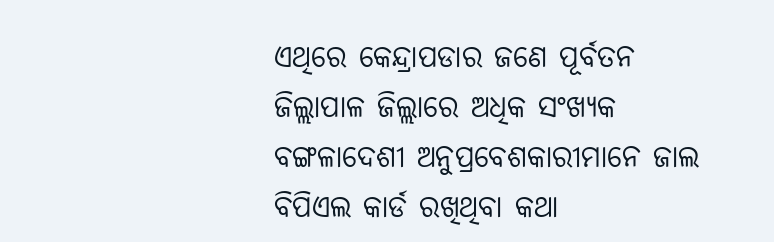ଏଥିରେ କେନ୍ଦ୍ରାପଡାର ଜଣେ ପୂର୍ବତନ ଜିଲ୍ଲାପାଳ ଜିଲ୍ଲାରେ ଅଧିକ ସଂଖ୍ୟକ ବଙ୍ଗଳାଦେଶୀ ଅନୁପ୍ରବେଶକାରୀମାନେ ଜାଲ ବିପିଏଲ କାର୍ଡ ରଖିଥିବା କଥା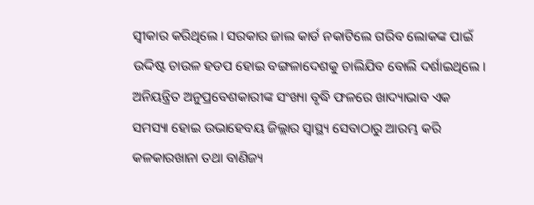ସ୍ବୀକାର କରିଥିଲେ। ସରକାର ଜାଲ କାର୍ଡ ନକାଟିଲେ ଗରିବ ଲୋକଙ୍କ ପାଇଁ ଉଦ୍ଦିଷ୍ଟ ଚାଉଳ ହଡପ ହୋଇ ବଙ୍ଗଳାଦେଶକୁ ଚାଲିଯିବ ବୋଲି ଦର୍ଶାଇଥିଲେ। ଅନିୟନ୍ତ୍ରିତ ଅନୁପ୍ରବେଶକାରୀଙ୍କ ସଂଖ୍ୟା ବୃଦ୍ଧି ଫଳରେ ଖାଦ୍ୟାଭାବ ଏକ ସମସ୍ୟା ହୋଇ ଉଭାହେବୟ ଜିଲ୍ଲାର ସ୍ବାସ୍ଥ୍ୟ ସେବାଠାରୁ ଆରମ୍ଭ କରି କଳକାରଖାନା ତଥା ବାଣିଜ୍ୟ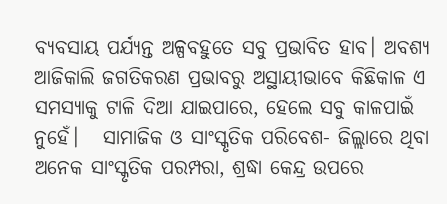ବ୍ୟବସାୟ ପର୍ଯ୍ୟନ୍ତ ଅଳ୍ପବହୁତେ ସବୁ ପ୍ରଭାବିତ ହାବ। ଅବଶ୍ୟ ଆଜିକାଲି ଜଗତିକରଣ ପ୍ରଭାବରୁ ଅସ୍ଥାୟୀଭାବେ କିଛିକାଳ ଏ ସମସ୍ୟାକୁ ଟାଳି ଦିଆ ଯାଇପାରେ, ହେଲେ ସବୁ କାଳପାଇଁ ନୁହେଁ।   ସାମାଜିକ ଓ ସାଂସ୍କୃତିକ ପରିବେଶ- ଜିଲ୍ଲାରେ ଥିବା ଅନେକ ସାଂସ୍କୃତିକ ପରମ୍ପରା, ଶ୍ରଦ୍ଧା କେନ୍ଦ୍ର ଉପରେ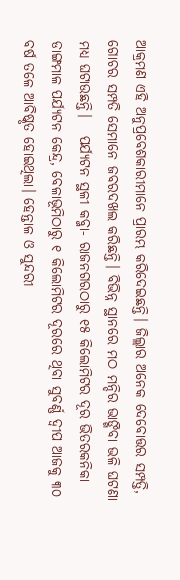ଆକ୍ରମଣ ଏହି ଅନୁପ୍ରବେଶକାରୀମାନେ ପ୍ରାରମ୍ଭ କରିଦେଇଛନ୍ତି। ଜିଲ୍ଲାର ଅନେକ ଦେବୋତ୍ତର ସମ୍ପତ୍ତି, ଗୋଚର ସମ୍ପତି ସେମାନେ ଜବରଦଖଲ କରିଛନ୍ତି। ବିଭିନ୍ନ ସ୍ଥାନରେ ମଠ ମନ୍ଦିର ଭାଙ୍ଗିବା ଭଳି ଘଟଣା ମଧ୍ୟ ଘଟାଉଛନ୍ତି।   ପର୍ଯ୍ୟଟନ ସ୍ଥଳୀ କବ୍ଜା- ରାଜନଗରଠାରୁ ୧୫ କିଲୋମିଟର ଦୂର ଭିତରକନିକା ଡାଙ୍ଗମାଳ ପର୍ଯ୍ୟଟନ କେନ୍ଦ୍ର, ବେଳାଭୂମିଠାରୁ ୧ କିଲୋମିଟର ଦୂରରେ ଥିବା ସୁବର୍ଣ୍ଣ ଦ୍ବୀପ ଆଜକୁ ୩୦ ବର୍ଷ ତଳେ ଆବିଷ୍କୃତ ହୋଇଥିଲା। ହେନ୍ତାଳ ଓ ସୁନ୍ଦରୀ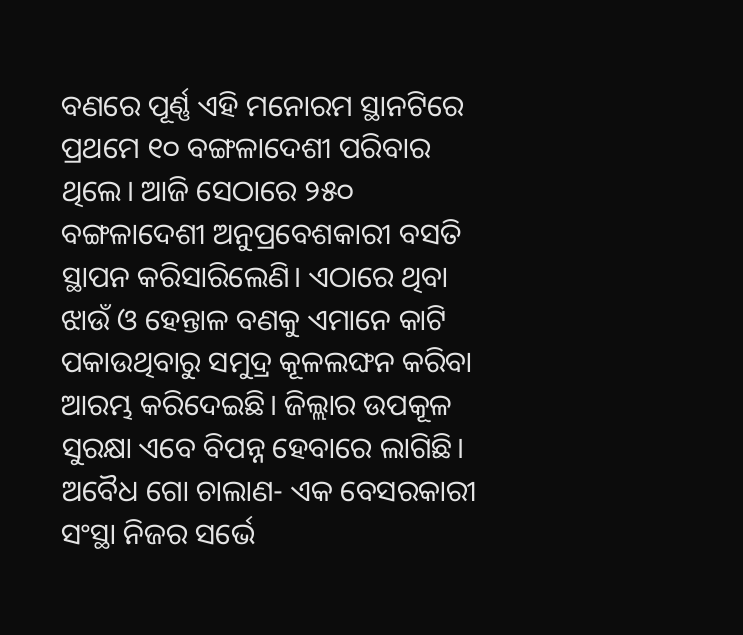ବଣରେ ପୂର୍ଣ୍ଣ ଏହି ମନୋରମ ସ୍ଥାନଟିରେ ପ୍ରଥମେ ୧୦ ବଙ୍ଗଳାଦେଶୀ ପରିବାର ଥିଲେ। ଆଜି ସେଠାରେ ୨୫୦ ବଙ୍ଗଳାଦେଶୀ ଅନୁପ୍ରବେଶକାରୀ ବସତି ସ୍ଥାପନ କରିସାରିଲେଣି। ଏଠାରେ ଥିବା ଝାଉଁ ଓ ହେନ୍ତାଳ ବଣକୁ ଏମାନେ କାଟି ପକାଉଥିବାରୁ ସମୁଦ୍ର କୂଳଲଙ୍ଘନ କରିବା ଆରମ୍ଭ କରିଦେଇଛି। ଜିଲ୍ଲାର ଉପକୂଳ ସୁରକ୍ଷା ଏବେ ବିପନ୍ନ ହେବାରେ ଲାଗିଛି।   ଅବୈଧ ଗୋ ଚାଲାଣ- ଏକ ବେସରକାରୀ ସଂସ୍ଥା ନିଜର ସର୍ଭେ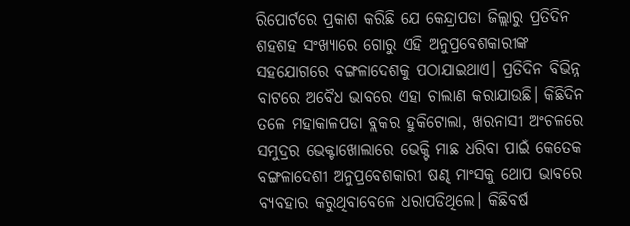ରିପୋର୍ଟରେ ପ୍ରକାଶ କରିଛି ଯେ କେନ୍ଦ୍ରାପଡା ଜିଲ୍ଲାରୁ ପ୍ରତିଦିନ ଶହଶହ ସଂଖ୍ୟାରେ ଗୋରୁ ଏହି ଅନୁପ୍ରବେଶକାରୀଙ୍କ ସହଯୋଗରେ ବଙ୍ଗଳାଦେଶକୁ ପଠାଯାଇଥାଏ। ପ୍ରତିଦିନ ବିଭିନ୍ନ ବାଟରେ ଅବୈଧ ଭାବରେ ଏହା ଚାଲାଣ କରାଯାଉଛି। କିଛିଦିନ ତଳେ ମହାକାଳପଡା ବ୍ଲକର ହୁକିଟୋଲା, ଖରନାସୀ ଅଂଚଳରେ ସମୁଦ୍ରର ଭେକ୍ଟାଖୋଲାରେ ଭେକ୍ଟି ମାଛ ଧରିବା ପାଇଁ କେତେକ ବଙ୍ଗଳାଦେଶୀ ଅନୁପ୍ରବେଶକାରୀ ଷଣ୍ଢ ମାଂସକୁ ଥୋପ ଭାବରେ ବ୍ୟବହାର କରୁଥିବାବେଳେ ଧରାପଡିଥିଲେ। କିଛିବର୍ଷ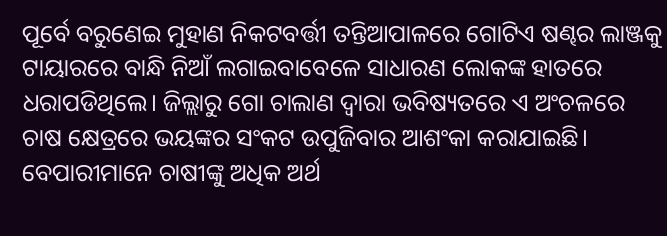ପୂର୍ବେ ବରୁଣେଇ ମୁହାଣ ନିକଟବର୍ତ୍ତୀ ତନ୍ତିଆପାଳରେ ଗୋଟିଏ ଷଣ୍ଢର ଲାଞ୍ଜକୁ ଟାୟାରରେ ବାନ୍ଧି ନିଆଁ ଲଗାଇବାବେଳେ ସାଧାରଣ ଲୋକଙ୍କ ହାତରେ ଧରାପଡିଥିଲେ। ଜିଲ୍ଲାରୁ ଗୋ ଚାଲାଣ ଦ୍ବାରା ଭବିଷ୍ୟତରେ ଏ ଅଂଚଳରେ ଚାଷ କ୍ଷେତ୍ରରେ ଭୟଙ୍କର ସଂକଟ ଉପୁଜିବାର ଆଶଂକା କରାଯାଇଛି। ବେପାରୀମାନେ ଚାଷୀଙ୍କୁ ଅଧିକ ଅର୍ଥ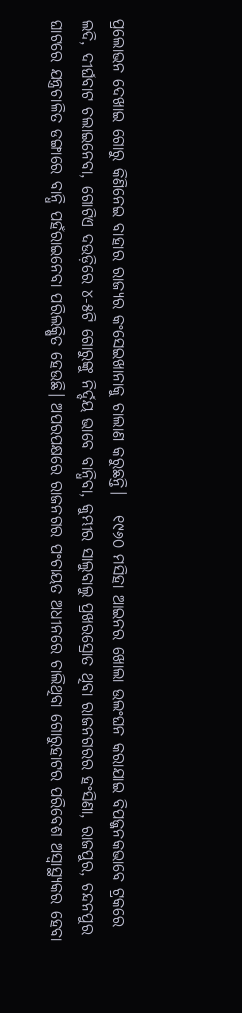ପ୍ରଲୋଭନ ଦେଖାଇ ଗୋରୁ କିଣିନେଇ ବାହାର ରାଜ୍ୟର କଂସେଇଖାନାକୁ ଚାଲାଣ କରୁଛନ୍ତି।   ୧୯୬୦ ମସିହା ଆଇନର ଖୋଲା ଉଲଂଘନ କରାଯାଇ ବିପଜ୍ଜନକଭାବେ ଟ୍ରକରେ ଲଦି, ଦୀର୍ଘବାଟ ଚଲାଇନେବା, ଗୋଟିଏ ଦଉଡ଼ିରେ ୪-୫ଟି ଗୋରୁଙ୍କୁ ନିର୍ଦ୍ଦୟ ଭାବେ ବାନ୍ଧିବା, କୁମ୍ଭୀର ସାଲୁବାଲୁ ପ୍ରଖରସ୍ରୋତ ଥିବା ରାଜନଗରର ହଂସିଣା, ରାଜପୁର, ଚନ୍ଦନପୁର ଘାଟରେ ଯନ୍ତ୍ରଚାଳିତ ଡଙ୍ଗାରେ ବାନ୍ଧି ପହଁରାଇନେବା ପରିଲକ୍ଷିତ ହେଉଛି। ଅପରପକ୍ଷରେ ରାଜନଗର ପଂଚାୟତ ଅଧୀନରେ ଚାଲିଥିବା ଗୋରୁହାଟର ପରିବେଶ ଅସ୍ବାସ୍ଥ୍ୟକର ହେବା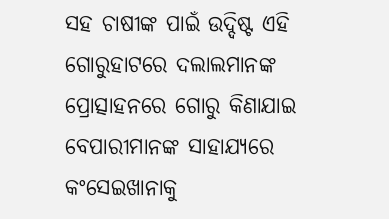ସହ ଚାଷୀଙ୍କ ପାଇଁ ଉଦ୍ଦିଷ୍ଟ ଏହି ଗୋରୁହାଟରେ ଦଲାଲମାନଙ୍କ ପ୍ରୋତ୍ସାହନରେ ଗୋରୁ କିଣାଯାଇ ବେପାରୀମାନଙ୍କ ସାହାଯ୍ୟରେ କଂସେଇଖାନାକୁ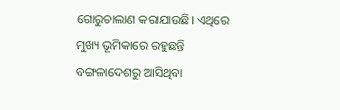ଗୋରୁଚାଲାଣ କରାଯାଉଛି। ଏଥିରେ ମୁଖ୍ୟ ଭୂମିକାରେ ରହୁଛନ୍ତି ବଙ୍ଗଳାଦେଶରୁ ଆସିଥିବା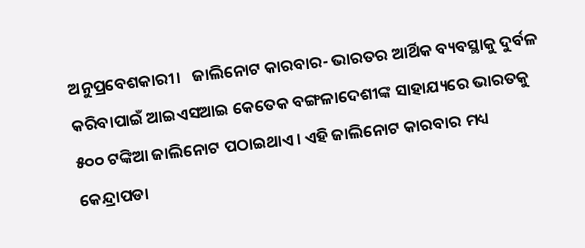ଅନୁପ୍ରବେଶକାରୀ।   ଜାଲିନୋଟ କାରବାର- ଭାରତର ଆର୍ଥିକ ବ୍ୟବସ୍ଥାକୁ ଦୁର୍ବଳ କରିବାପାଇଁ ଆଇଏସଆଇ କେତେକ ବଙ୍ଗଳାଦେଶୀଙ୍କ ସାହାଯ୍ୟରେ ଭାରତକୁ ୫୦୦ ଟଙ୍କିଆ ଜାଲିନୋଟ ପଠାଇଥାଏ। ଏହି ଜାଲିନୋଟ କାରବାର ମଧ୍ୟ କେନ୍ଦ୍ରାପଡା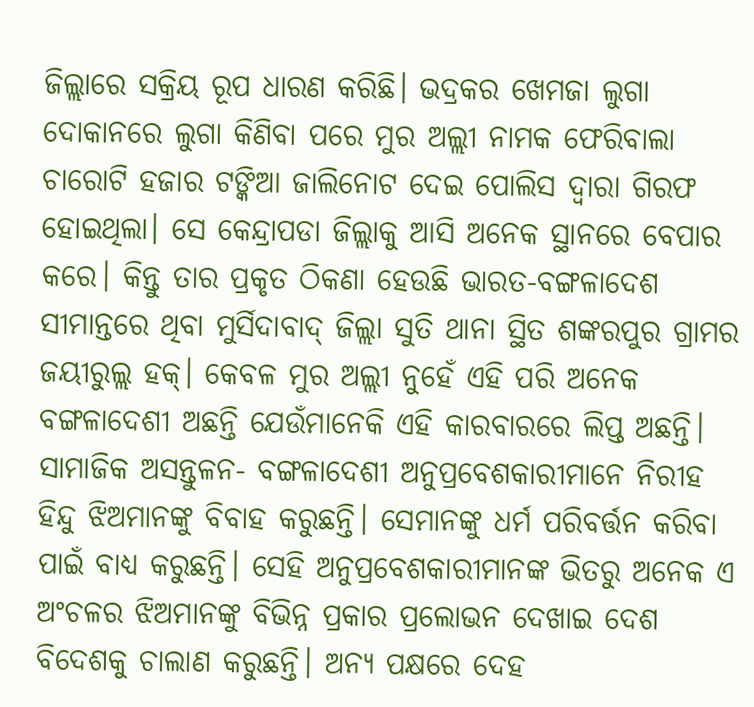ଜିଲ୍ଲାରେ ସକ୍ରିୟ ରୂପ ଧାରଣ କରିଛି। ଭଦ୍ରକର ଖେମଜା ଲୁଗା ଦୋକାନରେ ଲୁଗା କିଣିବା ପରେ ମୁର ଅଲ୍ଲୀ ନାମକ ଫେରିବାଲା ଚାରୋଟି ହଜାର ଟଙ୍କିଆ ଜାଲିନୋଟ ଦେଇ ପୋଲିସ ଦ୍ବାରା ଗିରଫ ହୋଇଥିଲା। ସେ କେନ୍ଦ୍ରାପଡା ଜିଲ୍ଲାକୁ ଆସି ଅନେକ ସ୍ଥାନରେ ବେପାର କରେ। କିନ୍ତୁ ତାର ପ୍ରକୃତ ଠିକଣା ହେଉଛି ଭାରତ-ବଙ୍ଗଳାଦେଶ ସୀମାନ୍ତରେ ଥିବା ମୁର୍ସିଦାବାଦ‌୍‍ ଜିଲ୍ଲା ସୁତି ଥାନା ସ୍ଥିତ ଶଙ୍କରପୁର ଗ୍ରାମର ଜୟୀରୁଲ୍ଲ ହକ୍। କେବଳ ମୁର ଅଲ୍ଲୀ ନୁହେଁ ଏହି ପରି ଅନେକ ବଙ୍ଗଳାଦେଶୀ ଅଛନ୍ତି ଯେଉଁମାନେକି ଏହି କାରବାରରେ ଲିପ୍ତ ଅଛନ୍ତି।   ସାମାଜିକ ଅସନ୍ତୁଳନ- ବଙ୍ଗଳାଦେଶୀ ଅନୁପ୍ରବେଶକାରୀମାନେ ନିରୀହ ହିନ୍ଦୁ ଝିଅମାନଙ୍କୁ ବିବାହ କରୁଛନ୍ତି। ସେମାନଙ୍କୁ ଧର୍ମ ପରିବର୍ତ୍ତନ କରିବା ପାଇଁ ବାଧ୍ୟ କରୁଛନ୍ତି। ସେହି ଅନୁପ୍ରବେଶକାରୀମାନଙ୍କ ଭିତରୁ ଅନେକ ଏ ଅଂଚଳର ଝିଅମାନଙ୍କୁ ବିଭିନ୍ନ ପ୍ରକାର ପ୍ରଲୋଭନ ଦେଖାଇ ଦେଶ ବିଦେଶକୁ ଚାଲାଣ କରୁଛନ୍ତି। ଅନ୍ୟ ପକ୍ଷରେ ଦେହ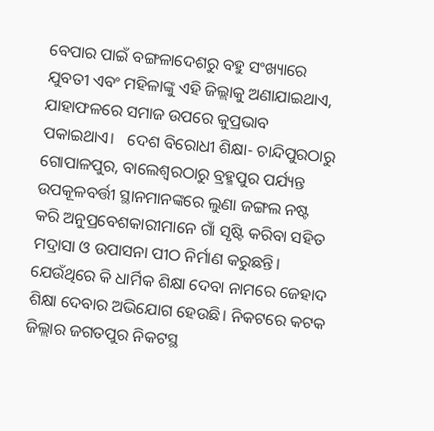ବେପାର ପାଇଁ ବଙ୍ଗଳାଦେଶରୁ ବହୁ ସଂଖ୍ୟାରେ ଯୁବତୀ ଏବଂ ମହିଳାଙ୍କୁ ଏହି ଜିଲ୍ଲାକୁ ଅଣାଯାଇଥାଏ, ଯାହାଫଳରେ ସମାଜ ଉପରେ କୁପ୍ରଭାବ ପକାଇଥାଏ।   ଦେଶ ବିରୋଧୀ ଶିକ୍ଷା- ଚାନ୍ଦିପୁରଠାରୁ ଗୋପାଳପୁର, ବାଲେଶ୍ବରଠାରୁ ବ୍ରହ୍ମପୁର ପର୍ଯ୍ୟନ୍ତ ଉପକୂଳବର୍ତ୍ତୀ ସ୍ଥାନମାନଙ୍କରେ ଲୁଣା ଜଙ୍ଗଲ ନଷ୍ଟ କରି ଅନୁପ୍ରବେଶକାରୀମାନେ ଗାଁ ସୃଷ୍ଟି କରିବା ସହିତ ମଦ୍ରାସା ଓ ଉପାସନା ପୀଠ ନିର୍ମାଣ କରୁଛନ୍ତି। ଯେଉଁଥିରେ କି ଧାର୍ମିକ ଶିକ୍ଷା ଦେବା ନାମରେ ଜେହାଦ ଶିକ୍ଷା ଦେବାର ଅଭିଯୋଗ ହେଉଛି। ନିକଟରେ କଟକ ଜିଲ୍ଲାର ଜଗତପୁର ନିକଟସ୍ଥ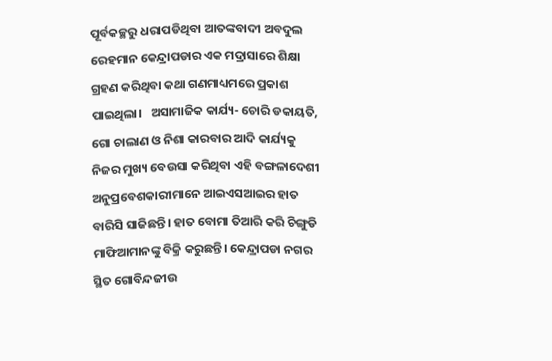ପୂର୍ବକଚ୍ଛରୁ ଧରାପଡିଥିବା ଆତଙ୍କବାଦୀ ଅବଦୁଲ ରେହମାନ କେନ୍ଦ୍ରାପଡାର ଏକ ମଦ୍ରାସାରେ ଶିକ୍ଷା ଗ୍ରହଣ କରିଥିବା କଥା ଗଣମାଧ୍ୟମରେ ପ୍ରକାଶ ପାଇଥିଲା।   ଅସାମାଜିକ କାର୍ଯ୍ୟ- ଚୋରି ଡକାୟତି, ଗୋ ଚାଲାଣ ଓ ନିଶା କାରବାର ଆଦି କାର୍ଯ୍ୟକୁ ନିଜର ମୁଖ୍ୟ ବେଉସା କରିଥିବା ଏହି ବଙ୍ଗଳାଦେଶୀ ଅନୁପ୍ରବେଶକାରୀମାନେ ଆଇଏସଆଇର ହାତ ବାରିସି ସାଜିଛନ୍ତି। ହାତ ବୋମା ତିଆରି କରି ଚିଙ୍ଗୁଡି ମାଫିଆମାନଙ୍କୁ ବିକ୍ରି କରୁଛନ୍ତି। କେନ୍ଦ୍ରାପଡା ନଗର ସ୍ଥିତ ଗୋବିନ୍ଦଜୀଉ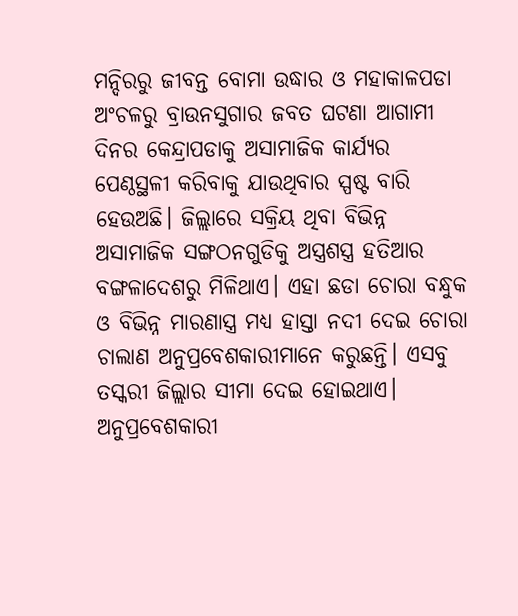ମନ୍ଦିରରୁ ଜୀବନ୍ତ ବୋମା ଉଦ୍ଧାର ଓ ମହାକାଳପଡା ଅଂଚଳରୁ ବ୍ରାଉନସୁଗାର ଜବତ ଘଟଣା ଆଗାମୀ ଦିନର କେନ୍ଦ୍ରାପଡାକୁ ଅସାମାଜିକ କାର୍ଯ୍ୟର ପେଣ୍ଠସ୍ଥଳୀ କରିବାକୁ ଯାଉଥିବାର ସ୍ପଷ୍ଟ ବାରି ହେଉଅଛି। ଜିଲ୍ଲାରେ ସକ୍ରିୟ ଥିବା ବିଭିନ୍ନ ଅସାମାଜିକ ସଙ୍ଗଠନଗୁଡିକୁ ଅସ୍ତ୍ରଶସ୍ତ୍ର ହତିଆର ବଙ୍ଗଳାଦେଶରୁ ମିଳିଥାଏ। ଏହା ଛଡା ଚୋରା ବନ୍ଧୁକ ଓ ବିଭିନ୍ନ ମାରଣାସ୍ତ୍ର ମଧ୍ୟ ହାସ୍ତା ନଦୀ ଦେଇ ଚୋରା ଚାଲାଣ ଅନୁପ୍ରବେଶକାରୀମାନେ କରୁଛନ୍ତି। ଏସବୁ ତସ୍କରୀ ଜିଲ୍ଲାର ସୀମା ଦେଇ ହୋଇଥାଏ। ଅନୁପ୍ରବେଶକାରୀ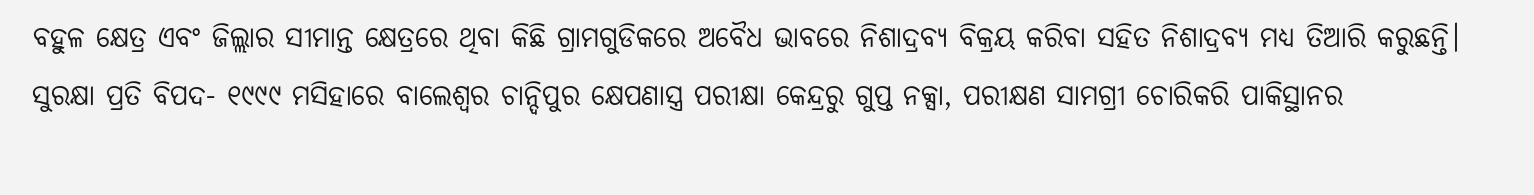ବହୁଳ କ୍ଷେତ୍ର ଏବଂ ଜିଲ୍ଲାର ସୀମାନ୍ତ କ୍ଷେତ୍ରରେ ଥିବା କିଛି ଗ୍ରାମଗୁଡିକରେ ଅବୈଧ ଭାବରେ ନିଶାଦ୍ରବ୍ୟ ବିକ୍ରୟ କରିବା ସହିତ ନିଶାଦ୍ରବ୍ୟ ମଧ୍ୟ ତିଆରି କରୁଛନ୍ତି।   ସୁରକ୍ଷା ପ୍ରତି ବିପଦ- ୧୯୯୯ ମସିହାରେ ବାଲେଶ୍ବର ଚାନ୍ଦିପୁର କ୍ଷେପଣାସ୍ତ୍ର ପରୀକ୍ଷା କେନ୍ଦ୍ରରୁ ଗୁପ୍ତ ନକ୍ସା, ପରୀକ୍ଷଣ ସାମଗ୍ରୀ ଚୋରିକରି ପାକିସ୍ଥାନର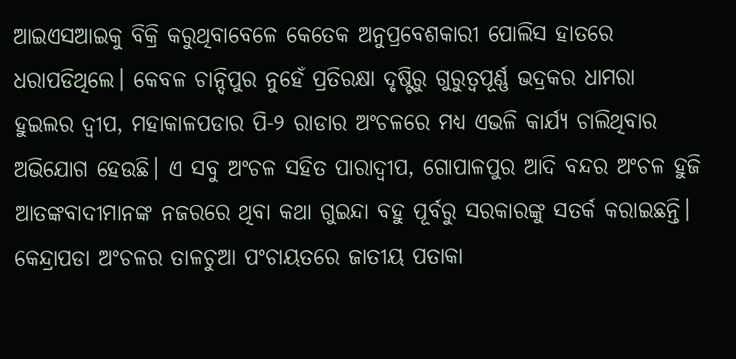ଆଇଏସଆଇକୁ ବିକ୍ରି କରୁଥିବାବେଳେ କେତେକ ଅନୁପ୍ରବେଶକାରୀ ପୋଲିସ ହାତରେ ଧରାପଡିଥିଲେ। କେବଳ ଚାନ୍ଦିପୁର ନୁହେଁ ପ୍ରତିରକ୍ଷା ଦୃଷ୍ଟିରୁ ଗୁରୁତ୍ବପୂର୍ଣ୍ଣ ଭଦ୍ରକର ଧାମରା ହୁଇଲର ଦ୍ବୀପ, ମହାକାଳପଡାର ପି-୨ ରାଡାର ଅଂଚଳରେ ମଧ୍ୟ ଏଭଳି କାର୍ଯ୍ୟ ଚାଲିଥିବାର ଅଭିଯୋଗ ହେଉଛି। ଏ ସବୁ ଅଂଚଳ ସହିତ ପାରାଦ୍ବୀପ, ଗୋପାଳପୁର ଆଦି ବନ୍ଦର ଅଂଚଳ ହୁଜି ଆତଙ୍କବାଦୀମାନଙ୍କ ନଜରରେ ଥିବା କଥା ଗୁଇନ୍ଦା ବହୁ ପୂର୍ବରୁ ସରକାରଙ୍କୁ ସତର୍କ କରାଇଛନ୍ତି। କେନ୍ଦ୍ରାପଡା ଅଂଚଳର ତାଳଚୁଆ ପଂଚାୟତରେ ଜାତୀୟ ପତାକା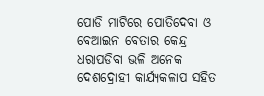ପୋଡି ମାଟିରେ ପୋତିଦେବା ଓ ବେଆଇନ ବେତାର କେନ୍ଦ୍ର ଧରାପଡିବା ଭଳି ଅନେକ ଦେଶଦ୍ରୋହୀ କାର୍ଯ୍ୟକଳାପ ସହିତ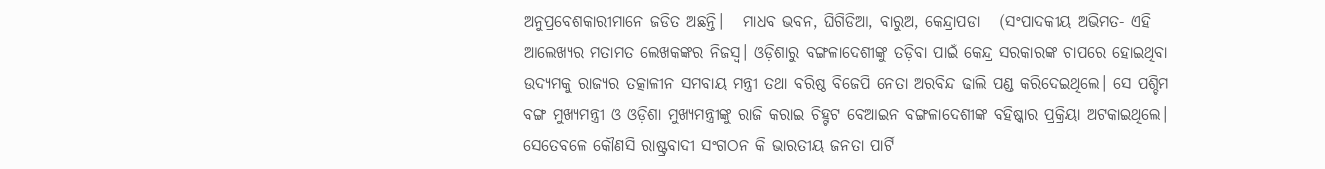ଅନୁପ୍ରବେଶକାରୀମାନେ ଜଡିତ ଅଛନ୍ତି।   ମାଧବ ଭବନ, ଘିଗିଡିଆ, ବାରୁଅ, କେନ୍ଦ୍ରାପଡା   (ସଂପାଦକୀୟ ଅଭିମତ- ଏହି ଆଲେଖ୍ୟର ମତାମତ ଲେଖକଙ୍କର ନିଜସ୍ୱ। ଓଡ଼ିଶାରୁ ବଙ୍ଗଳାଦେଶୀଙ୍କୁ ତଡ଼ିବା ପାଇଁ କେନ୍ଦ୍ର ସରକାରଙ୍କ ଚାପରେ ହୋଇଥିବା ଉଦ୍ୟମକୁ ରାଜ୍ୟର ତତ୍କାଳୀନ ସମବାୟ ମନ୍ତ୍ରୀ ତଥା ବରିଷ୍ଠ ବିଜେପି ନେତା ଅରବିନ୍ଦ ଢାଲି ପଣ୍ଡ କରିଦେଇଥିଲେ। ସେ ପଶ୍ଚିମ ବଙ୍ଗ ମୁଖ୍ୟମନ୍ତ୍ରୀ ଓ ଓଡ଼ିଶା ମୁଖ୍ୟମନ୍ତ୍ରୀଙ୍କୁ ରାଜି କରାଇ ଚିହ୍ଟଟ ବେଆଇନ ବଙ୍ଗଳାଦେଶୀଙ୍କ ବହିଷ୍କାର ପ୍ରକ୍ରିୟା ଅଟକାଇଥିଲେ। ସେତେବଳେ କୌଣସି ରାଷ୍ଟ୍ରବାଦୀ ସଂଗଠନ କି ଭାରତୀୟ ଜନତା ପାର୍ଟି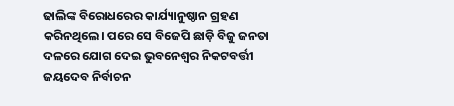ଢାଲିଙ୍କ ବିରୋଧରେର କାର୍ଯ୍ୟାନୁଷ୍ଠାନ ଗ୍ରହଣ କରିନଥିଲେ। ପରେ ସେ ବିଜେପି ଛାଡ଼ି ବିଜୁ ଜନତା ଦଳରେ ଯୋଗ ଦେଇ ଭୁବନେଶ୍ୱର ନିକଟବର୍ତ୍ତୀ ଜୟଦେବ ନିର୍ବାଚନ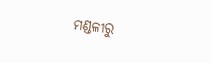ମଣ୍ଡଳୀରୁ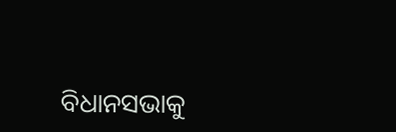ବିଧାନସଭାକୁ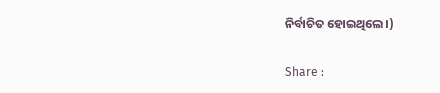ନିର୍ବାଚିତ ହୋଇଥିଲେ।)

Share :